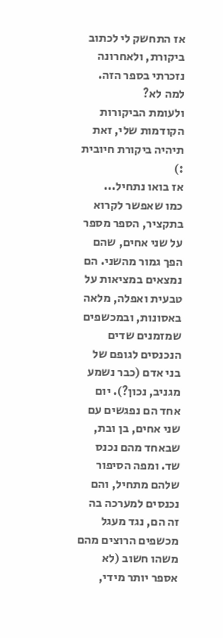אז התחשק לי לכתוב ביקורת, ולאחרונה נזכרתי בספר הזה. למה לא?
ולעומת הביקורות הקודמות שלי, זאת תיהיה ביקורת חיובית :)
אז בואו נתחיל...
כמו שאפשר לקרוא בתקציר, הספר מספר על שני אחים, שהם הפך גמור מהשני. הם נמצאים במציאות על טבעית ואפלה, מלאה באסונות, ובמכשפים שמזמנים שדים הנכנסים לגופם של בני אדם (כבר נשמע מגניב, נכון?). יום אחד הם נפגשים עם שני אחים, בן ובת, שבאחד מהם נכנס שד. ומפה הסיפור שלהם מתחיל, והם נכנסים למערכה בה זה הם, נגד מעגל מכשפים הרוצים מהם משהו חשוב (לא אספר יותר מידי,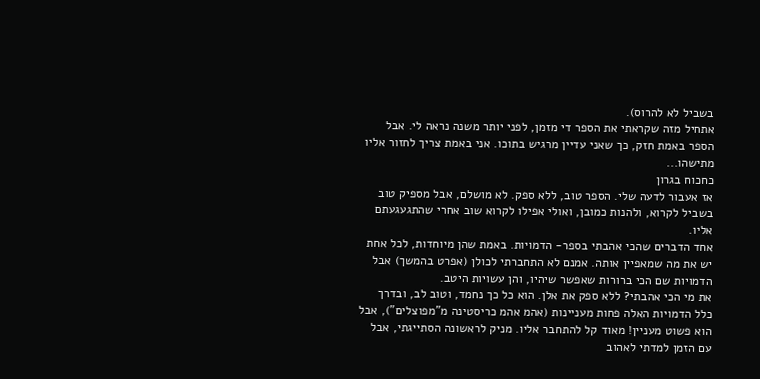בשביל לא להרוס).
אתחיל מזה שקראתי את הספר די מזמן, לפני יותר משנה נראה לי. אבל הספר באמת חזק, כך שאני עדיין מרגיש בתוכו. אני באמת צריך לחזור אליו מתישהו...
כחכוח בגרון
אז אעבור לדעה שלי. הספר טוב, ללא ספק. לא מושלם, אבל מספיק טוב בשביל לקרוא, ולהנות כמובן, ואולי אפילו לקרוא שוב אחרי שהתגעגעתם אליו.
אחד הדברים שהכי אהבתי בספר- הדמויות. באמת שהן מיוחדות, לכל אחת יש את מה שמאפיין אותה. אמנם לא התחברתי לכולן (אפרט בהמשך) אבל הדמויות שם הכי ברורות שאפשר שיהיו, והן עשויות היטב.
את מי הכי אהבתי? ללא ספק את אלן. הוא כל כך נחמד, וטוב לב, ובדרך כלל הדמויות האלה פחות מעניינות (אהמ אהמ כריסטינה מ"מפוצלים"), אבל הוא פשוט מעניין! מאוד קל להתחבר אליו. מניק לראשונה הסתייגתי, אבל עם הזמן למדתי לאהוב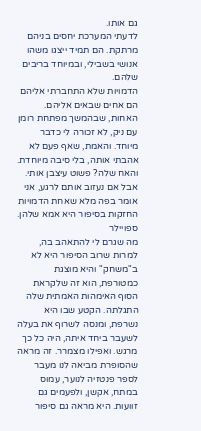גם אותו.
לדעתי המערכת יחסים בניהם מרתקת. הם תמיד ייצגו משהו אנושי בשבילי, ובמיוחד בריבים שלהם.
הדמויות שלא התחברתי אליהם הם אחים שבאים אליהם. האחות, שבהמשך מפתחת רומן עם ניק, לא זכורה לי כדבר מיוחד. והאמת, שאף פעם לא אהבתי אותה, בלי סיבה מיוחדת. והאח שלה? פשוט עיצבן אותי.
אבל אם נעזוב אותם לרגע, אני אומר בפה מלא שאחת הדמויות החזקות בסיפור היא אמא שלהן.
ספויילר
מה שגרם לי להתאהב בה, למרות שרוב הסיפור היא לא ב"משחק" והיא מוצגת כמטורפת, הוא זה שלקראת הסוף האימהות האמתית שלה התגלתה. הקטע שבו היא נשרפת, ומנסה לשרוף את בעלה לשעבר ביחד איתה, היה כל כך מרגש. ואפילו מצמרר. זה מראה שהסופרת מביאה לנו מעבר לספר פנטזיה לנוער, עמוס במתח, אקשן, ולפעמים גם זוועות. היא מראה גם סיפור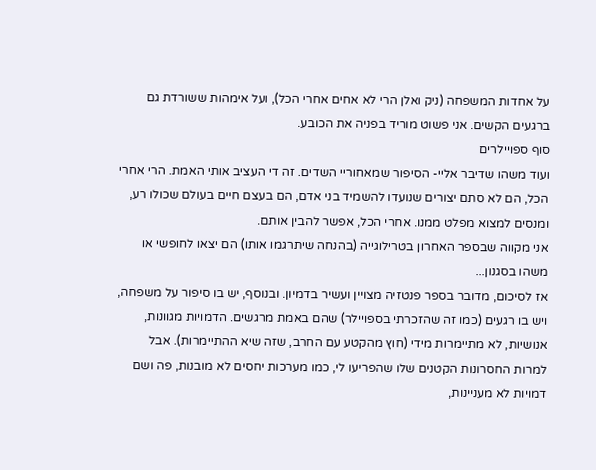על אחדות המשפחה (ניק ואלן הרי לא אחים אחרי הכל), ועל אימהות ששורדת גם ברגעים הקשים. אני פשוט מוריד בפניה את הכובע.
סוף ספויילרים
ועוד משהו שדיבר אליי- הסיפור שמאחוריי השדים. זה די העציב אותי האמת. הרי אחרי הכל, הם לא סתם יצורים שנועדו להשמיד בני אדם, הם בעצם חיים בעולם שכולו רע, ומנסים למצוא מפלט ממנו. אחרי הכל, אפשר להבין אותם.
אני מקווה שבספר האחרון בטרילוגייה (בהנחה שיתרגמו אותו) הם יצאו לחופשי או משהו בסגנון...
אז לסיכום, מדובר בספר פנטזיה מצויין ועשיר בדמיון. ובנוסף, יש בו סיפור על משפחה, ויש בו רגעים (כמו זה שהזכרתי בספויילר) שהם באמת מרגשים. הדמויות מגוונות, אנושיות, לא מתיימרות מידי (חוץ מהקטע עם החרב, שזה שיא ההתיימרות). אבל למרות החסרונות הקטנים שלו שהפריעו לי, כמו מערכות יחסים לא מובנות, פה ושם דמויות לא מעניינות,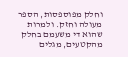וחלק מפוספסות, הספר מעולה וחזק. ולמרות שהוא די משעמם בחלק מהקטעים, מגלים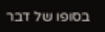בסופו של דבר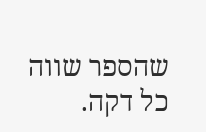שהספר שווה כל דקה.